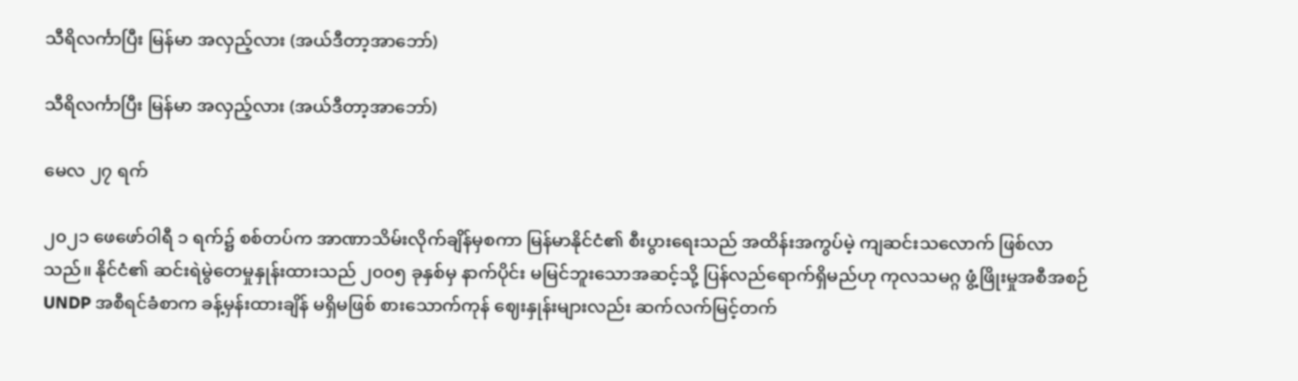သီရိလင်္ကာပြီး မြန်မာ အလှည့်လား (အယ်ဒီတာ့အာဘော်)

သီရိလင်္ကာပြီး မြန်မာ အလှည့်လား (အယ်ဒီတာ့အာဘော်)

မေလ ၂၇ ရက်

၂၀၂၁ ဖေဖော်ဝါရီ ၁ ရက်၌ စစ်တပ်က အာဏာသိမ်းလိုက်ချိန်မှစကာ မြန်မာနိုင်ငံ၏ စီးပွားရေးသည် အထိန်းအကွပ်မဲ့ ကျဆင်းသလောက် ဖြစ်လာသည်။ နိုင်ငံ၏ ဆင်းရဲမွဲတေမှုနှုန်းထားသည် ၂၀၀၅ ခုနှစ်မှ နာက်ပိုင်း မမြင်ဘူးသောအဆင့်သို့ ပြန်လည်ရောက်ရှိမည်ဟု ကုလသမဂ္ဂ ဖွံ့ဖြိုးမှုအစီအစဉ် UNDP အစီရင်ခံစာက ခန့်မှန်းထားချိန် မရှိမဖြစ် စားသောက်ကုန် ဈေးနှုန်းများလည်း ဆက်လက်မြင့်တက်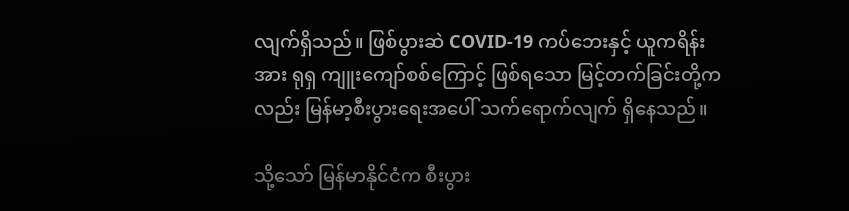လျက်ရှိသည်။ ဖြစ်ပွားဆဲ COVID-19 ကပ်ဘေးနှင့် ယူကရိန်းအား ရုရှ ကျူးကျော်စစ်ကြောင့် ဖြစ်ရသော မြင့်တက်ခြင်းတို့ကလည်း မြန်မာ့စီးပွားရေးအပေါ် သက်ရောက်လျက် ရှိနေသည်။

သို့သော် မြန်မာနိုင်ငံက စီးပွား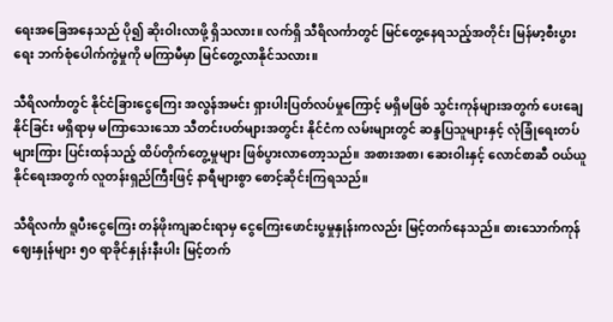ရေးအခြေအနေသည် ပို၍ ဆိုးဝါးလာဖို့ ရှိသလား။ လက်ရှိ သီရိလင်္ကာတွင် မြင်တွေ့နေရသည့်အတိုင်း မြန်မာ့စီးပွားရေး ဘက်စုံပေါက်ကွဲမှုကို မကြာမီမှာ မြင်တွေ့လာနိုင်သလား။

သီရိလင်္ကာတွင် နိုင်ငံခြားငွေကြေး အလွန်အမင်း ရှားပါးပြတ်လပ်မှုကြောင့် မရှိမဖြစ် သွင်းကုန်များအတွက် ပေးချေနိုင်ခြင်း မရှိရာမှ မကြာသေးသော သီတင်းပတ်များအတွင်း နိုင်ငံက လမ်းများတွင် ဆန္ဒပြသူများနှင့် လုံခြုံရေးတပ်များကြား ပြင်းထန်သည့် ထိပ်တိုက်တွေ့မှုများ ဖြစ်ပွားလာတော့သည်။ အစားအစာ၊ ဆေးဝါးနှင့် လောင်စာဆီ ဝယ်ယူနိုင်ရေးအတွက် လူတန်းရှည်ကြီးဖြင့် နာရီများစွာ စောင့်ဆိုင်းကြရသည်။

သီရိလင်္ကာ ရူပီးငွေကြေး တန်ဖိုးကျဆင်းရာမှ ငွေကြေးဖောင်းပွမှုနှုန်းကလည်း မြင့်တက်နေသည်။ စားသောက်ကုန်ဈေးနှုန်များ ၅၀ ရာခိုင်နှုန်းနီးပါး မြင့်တက်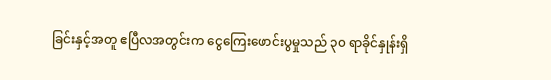ခြင်းနှင့်အတူ ဧပြီလအတွင်းက ငွေကြေးဖောင်းပွမှုသည် ၃၀ ရာခိုင်နှုန်းရှိ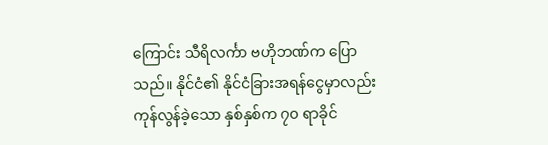ကြောင်း သီရိလင်္ကာ ဗဟိုဘဏ်က ပြောသည်။ နိုင်ငံ၏ နိုင်ငံခြားအရန်ငွေမှာလည်း ကုန်လွန်ခဲ့သော နှစ်နှစ်က ၇၀ ရာခိုင်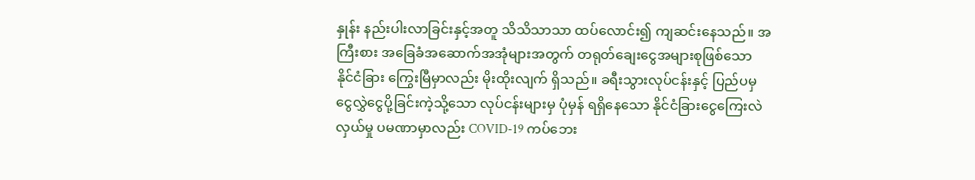နှုန်း နည်းပါးလာခြင်းနှင့်အတူ သိသိသာသာ ထပ်လောင်း၍ ကျဆင်းနေသည်။ အကြီးစား အခြေခံအဆောက်အအုံများအတွက် တရုတ်ချေးငွေအများစုဖြစ်သော နိုင်ငံခြား ကြွေးမြီမှာလည်း မိုးထိုးလျက် ရှိသည်။ ခရီးသွားလုပ်ငန်းနှင့် ပြည်ပမှ ငွေလွှဲငွေပို့ခြင်းကဲ့သို့သော လုပ်ငန်းများမှ ပုံမှန် ရရှိနေသော နိုင်ငံခြားငွေကြေးလဲလှယ်မှု ပမဏာမှာလည်း COVID-19 ကပ်ဘေး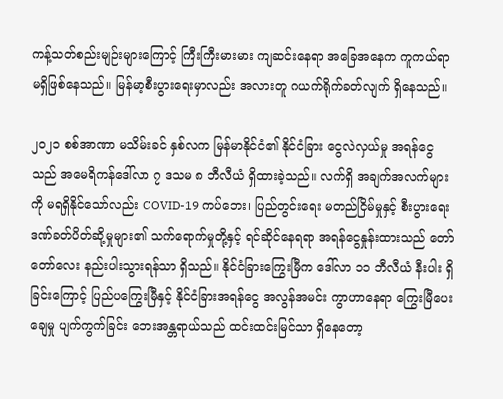ကန့်သတ်စည်းမျဉ်းများကြောင့် ကြီးကြီးမားမား ကျဆင်းနေရာ အခြေအနေက ကူကယ်ရာ မရှိဖြစ်နေသည်။ မြန်မာ့စီးပွားရေးမှာလည်း အလားတူ ဂယက်ရိုက်ခတ်လျက် ရှိနေသည်။

၂၀၂၁ စစ်အာဏာ မသိမ်းခင် နှစ်လက မြန်မာနိုင်ငံ၏ နိုင်ငံခြား ငွေလဲလှယ်မှု အရန်ငွေသည် အမေရိကန်ဒေါ်လာ ၇ ဒသမ ၈ ဘီလီယံ ရှိထားခဲ့သည်။ လက်ရှိ အချက်အလက်များကို မရရှိနိုင်သော်လည်း COVID-19 ကပ်ဘေး၊ ပြည်တွင်းရေး မတည်ငြိမ်မှုနှင့် စီးပွားရေး ဒဏ်ခတ်ပိတ်ဆို့မှုများ၏ သက်ရောက်မှုတို့နှင့် ရင်ဆိုင်နေရရာ အရန်ငွေနှုန်းထားသည် တော်တော်လေး နည်းပါးသွားရန်သာ ရှိသည်။ နိုင်ငံခြားကြွေးမြီက ဒေါ်လာ ၁၁ ဘီလီယံ နီးပါး ရှိခြင်းကြောင့် ပြည်ပကြွေးမြီနှင့် နိုင်ငံခြားအရန်ငွေ အလွန်အမင်း ကွာဟာနေရာ ကြွေးမြီပေးချေမှု ပျက်ကွက်ခြင်း ဘေးအန္တရာယ်သည် ထင်းထင်းမြင်သာ ရှိနေတော့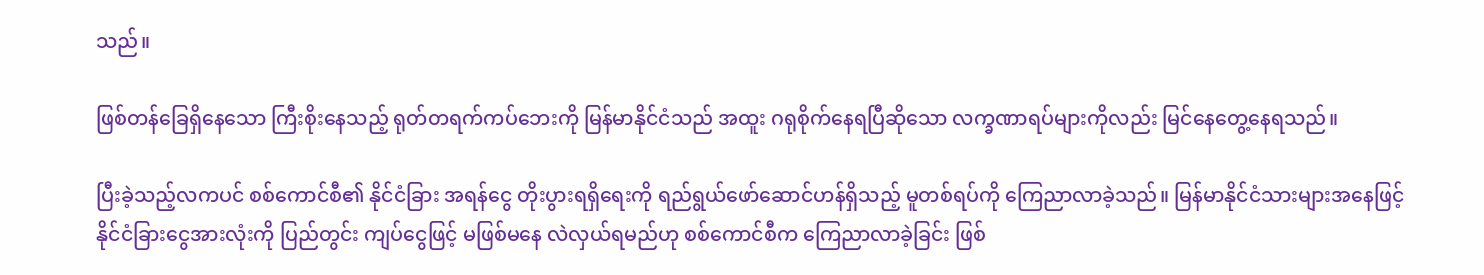သည်။

ဖြစ်တန်ခြေရှိနေသော ကြီးစိုးနေသည့် ရုတ်တရက်ကပ်ဘေးကို မြန်မာနိုင်ငံသည် အထူး ဂရုစိုက်နေရပြီဆိုသော လက္ခဏာရပ်များကိုလည်း မြင်နေတွေ့နေရသည်။

ပြီးခဲ့သည့်လကပင် စစ်ကောင်စီ၏ နိုင်ငံခြား အရန်ငွေ တိုးပွားရရှိရေးကို ရည်ရွယ်ဖော်ဆောင်ဟန်ရှိသည့် မူတစ်ရပ်ကို ကြေညာလာခဲ့သည်။ မြန်မာနိုင်ငံသားများအနေဖြင့် နိုင်ငံခြားငွေအားလုံးကို ပြည်တွင်း ကျပ်ငွေဖြင့် မဖြစ်မနေ လဲလှယ်ရမည်ဟု စစ်ကောင်စီက ကြေညာလာခဲ့ခြင်း ဖြစ်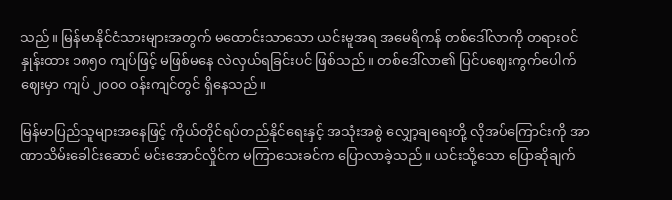သည်။ မြန်မာနိုင်ငံသားများအတွက် မထောင်းသာသော ယင်းမူအရ အမေရိကန် တစ်ဒေါ်လာကို တရားဝင်နှုန်းထား ၁၈၅၀ ကျပ်ဖြင့် မဖြစ်မနေ လဲလှယ်ရခြင်းပင် ဖြစ်သည်။ တစ်ဒေါ်လာ၏ ပြင်ပဈေးကွက်ပေါက်ဈေးမှာ ကျပ် ၂၀၀၀ ဝန်းကျင်တွင် ရှိနေသည်။

မြန်မာပြည်သူများအနေဖြင့် ကိုယ်တိုင်ရပ်တည်နိုင်ရေးနှင့် အသုံးအစွဲ လျှော့ချရေးတို့ လိုအပ်ကြောင်းကို အာဏာသိမ်းခေါင်းဆောင် မင်းအောင်လှိုင်က မကြာသေးခင်က ပြောလာခဲ့သည်။ ယင်းသို့သော ပြောဆိုချက်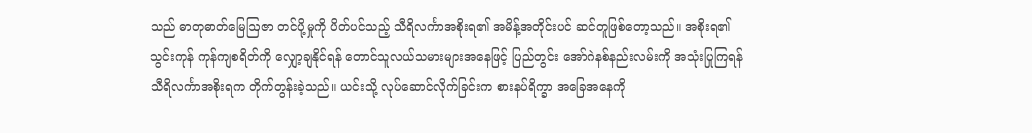သည် ဓာတုဓာတ်မြေဩဇာ တင်ပို့မှုကို ပိတ်ပင်သည့် သီရိလင်္ကာအစိုးရ၏ အမိန့်အတိုင်းပင် ဆင်တူဖြစ်တော့သည်။ အစိုးရ၏ သွင်းကုန် ကုန်ကျစရိတ်ကို လျှော့ချနိုင်ရန် တောင်သူလယ်သမားများအနေဖြင့် ပြည်တွင်း အော်ဂဲနစ်နည်းလမ်းကို အသုံးပြုကြရန် သီရိလင်္ကာအစိုးရက တိုက်တွန်းခဲ့သည်။ ယင်းသို့ လုပ်ဆောင်လိုက်ခြင်းက စားနပ်ရိက္ခာ အခြေအနေကို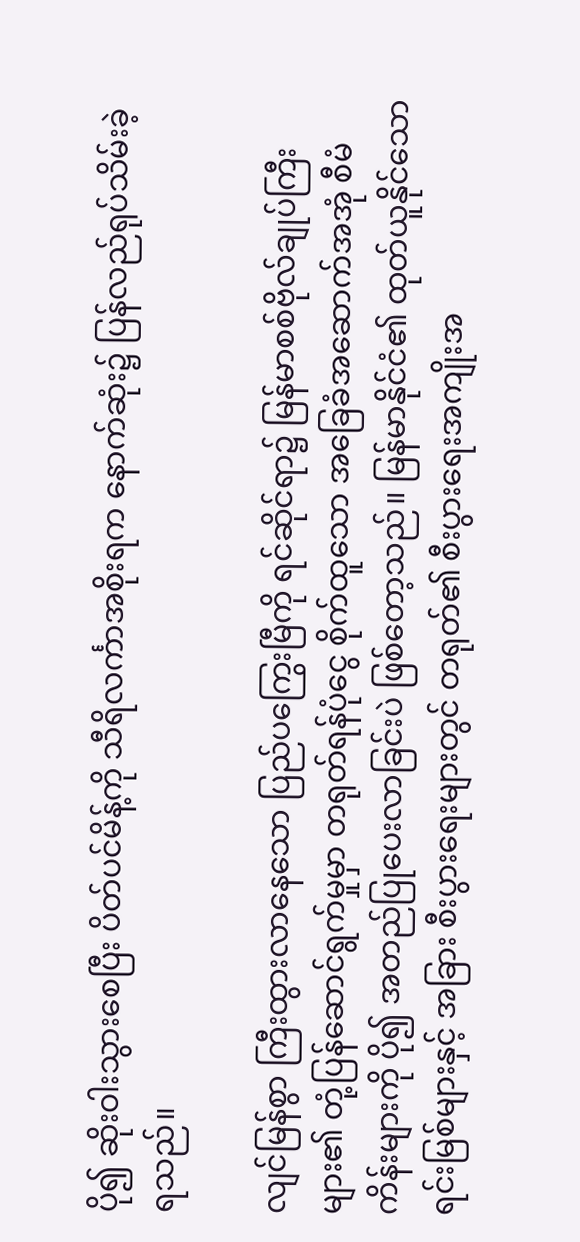ပို၍ ဆိုးဝါးသွားစေပြီး ပိတ်ပင်မိန့်ကို သီရိလင်္ကာအစိုးရက နောက်ဆုံး၌ ပြန်လည်ရုပ်သိမ်းခဲ့ရသည်။

လျင်မြန်စွာ ကြီးထွားလာနေသော ပြည်ပကြွေးမြီကို ရင်ဆိုင်ရာ၌ မြန်မာစစ်ဗိုလ်ချုပ်ကြီးများ၏ တုံ့ပြန်ဆောင်ရွက်မှုမှာ တရုတ်ရန်ပုံငွေ စိုက်ထူသော အခြေခံအဆောက်အအုံ စီမံကိန်းများကို ပို၍ အတည်ပြုပေးလာခြင်းပဲ ဖြစ်တော့သည်။ မြန်မာနိုင်ငံ၏ ထုတ်ယူနိုင်သော ရင်းမြစ်များနှင့် အခြား စီးပွားရေးများတွင် တရုတ်၏ စီးပွားရေးအကျိုးအ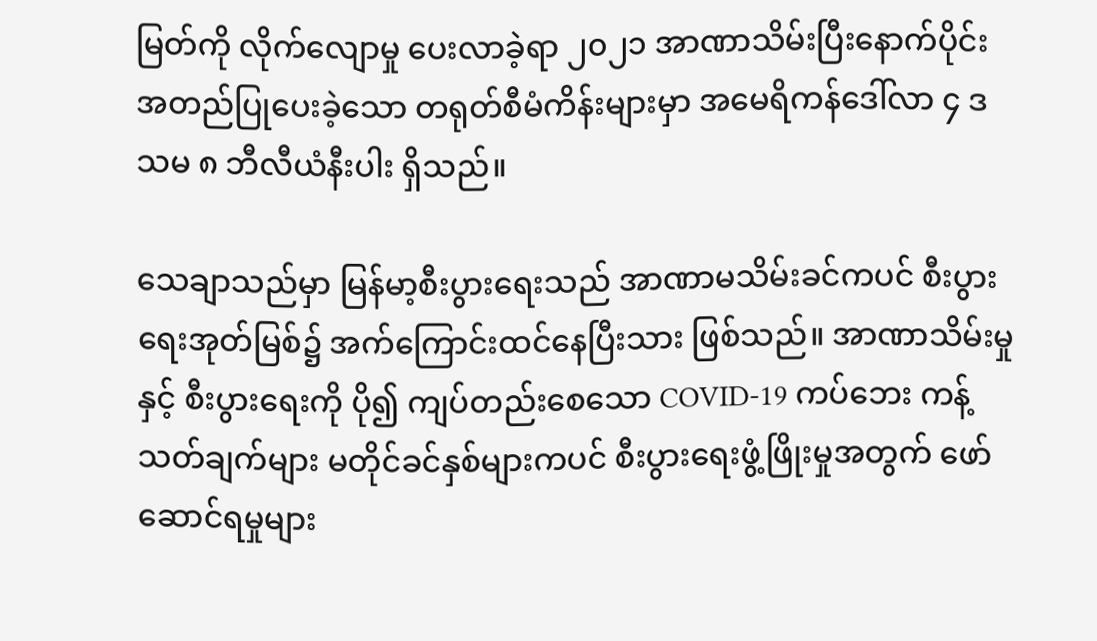မြတ်ကို လိုက်လျောမှု ပေးလာခဲ့ရာ ၂၀၂၁ အာဏာသိမ်းပြီးနောက်ပိုင်း အတည်ပြုပေးခဲ့သော တရုတ်စီမံကိန်းများမှာ အမေရိကန်ဒေါ်လာ ၄ ဒသမ ၈ ဘီလီယံနီးပါး ရှိသည်။

သေချာသည်မှာ မြန်မာ့စီးပွားရေးသည် အာဏာမသိမ်းခင်ကပင် စီးပွားရေးအုတ်မြစ်၌ အက်ကြောင်းထင်နေပြီးသား ဖြစ်သည်။ အာဏာသိမ်းမှုနှင့် စီးပွားရေးကို ပို၍ ကျပ်တည်းစေသော COVID-19 ကပ်ဘေး ကန့်သတ်ချက်များ မတိုင်ခင်နှစ်များကပင် စီးပွားရေးဖွံ့ဖြိုးမှုအတွက် ဖော်ဆောင်ရမှုများ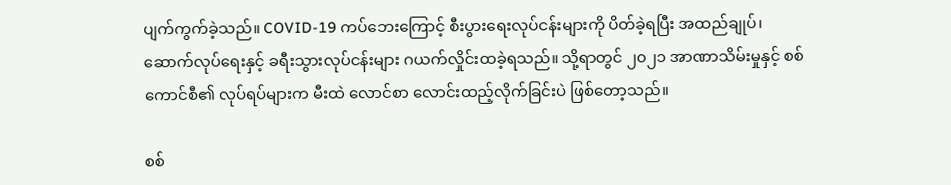ပျက်ကွက်ခဲ့သည်။ COVID-19 ကပ်ဘေးကြောင့် စီးပွားရေးလုပ်ငန်းများကို ပိတ်ခဲ့ရပြီး အထည်ချုပ်၊ ဆောက်လုပ်ရေးနှင့် ခရီးသွားလုပ်ငန်းများ ဂယက်လှိုင်းထခဲ့ရသည်။ သို့ရာတွင် ၂၀၂၁ အာဏာသိမ်းမှုနှင့် စစ်ကောင်စီ၏ လုပ်ရပ်များက မီးထဲ လောင်စာ လောင်းထည့်လိုက်ခြင်းပဲ ဖြစ်တော့သည်။

စစ်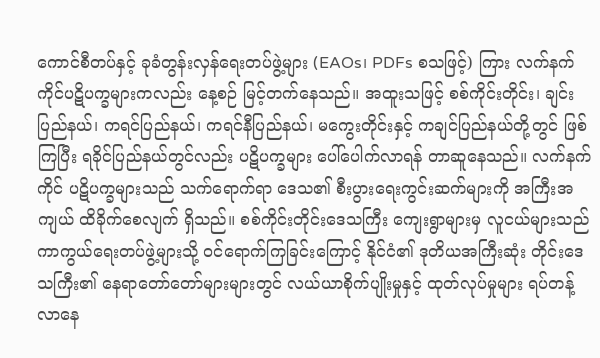ကောင်စီတပ်နှင့် ခုခံတွန်းလှန်ရေးတပ်ဖွဲ့များ (EAOs၊ PDFs စသဖြင့်) ကြား လက်နက်ကိုင်ပဋိပက္ခများကလည်း နေ့စဉ် မြင့်တက်နေသည်။ အထူးသဖြင့် စစ်ကိုင်းတိုင်း၊ ချင်းပြည်နယ်၊ ကရင်ပြည်နယ်၊ ကရင်နီပြည်နယ်၊ မကွေးတိုင်းနှင့် ကချင်ပြည်နယ်တို့တွင် ဖြစ်ကြပြီး ရခိုင်ပြည်နယ်တွင်လည်း ပဋိပက္ခများ ပေါ်ပေါက်လာရန် တာဆူနေသည်။ လက်နက်ကိုင် ပဋိပက္ခများသည် သက်ရောက်ရာ ဒေသ၏ စီးပွားရေးကွင်းဆက်များကို အကြီးအကျယ် ထိခိုက်စေလျက် ရှိသည်။ စစ်ကိုင်းတိုင်းဒေသကြီး ကျေးရွာများမှ လူငယ်များသည် ကာကွယ်ရေးတပ်ဖွဲ့များသို့ ဝင်ရောက်ကြခြင်းကြောင့် နိုင်ငံ၏ ဒုတိယအကြီးဆုံး တိုင်းဒေသကြီး၏ နေရာတော်တော်များများတွင် လယ်ယာစိုက်ပျိုးမှုနှင့် ထုတ်လုပ်မှုများ ရပ်တန့်လာနေ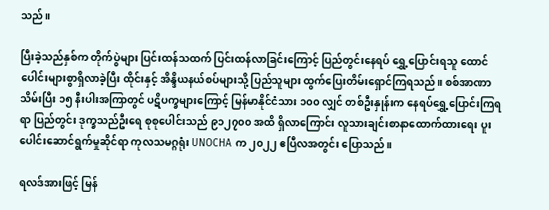သည်။

ပြီးခဲ့သည်နှစ်က တိုက်ပွဲများ ပြင်းထန်သထက် ပြင်းထန်လာခြင်းကြောင့် ပြည်တွင်းနေရပ် ရွှေ့ပြောင်းရသူ ထောင်ပေါင်းများစွာရှိလာခဲ့ပြီး ထိုင်းနှင့် အိန္ဒိယနယ်စပ်များသို့ ပြည်သူများ ထွက်ပြေးတိမ်းရှောင်ကြရသည်။ စစ်အာဏာသိမ်းပြီး ၁၅ နီးပါးအကြာတွင် ပဋိပက္ခများကြောင့် မြန်မာနိုင်ငံသား ၁၀၀ လျှင် တစ်ဦးနှုန်းက နေရပ်ရွှေ့ပြောင်းကြရရာ ပြည်တွင်း ဒုက္ခသည်ဦးရေ စုစုပေါင်းသည် ၉၁၂၇၀၀ အထိ ရှိလာကြောင်း လူသားချင်းစာနာထောက်ထားရေး ပူးပေါင်းဆောင်ရွက်မှုဆိုင်ရာ ကုလသမဂ္ဂရုံး UNOCHA က ၂၀၂၂ ဧပြီလအတွင်း ပြောသည်။

ရလဒ်အားဖြင့် မြန်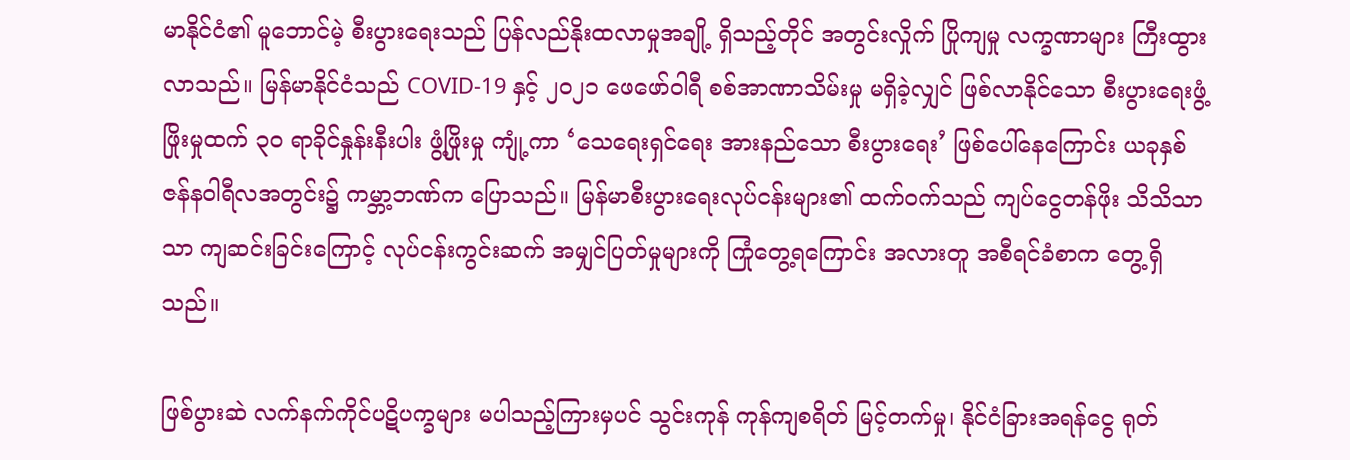မာနိုင်ငံ၏ မူဘောင်မဲ့ စီးပွားရေးသည် ပြန်လည်နိုးထလာမှုအချို့ ရှိသည့်တိုင် အတွင်းလှိုက် ပြိုကျမှု လက္ခဏာများ ကြီးထွားလာသည်။ မြန်မာနိုင်ငံသည် COVID-19 နှင့် ၂၀၂၁ ဖေဖော်ဝါရီ စစ်အာဏာသိမ်းမှု မရှိခဲ့လျှင် ဖြစ်လာနိုင်သော စီးပွားရေးဖွံ့ဖြိုးမှုထက် ၃၀ ရာခိုင်နှုန်းနီးပါး ဖွံ့ဖြိုးမှု ကျုံ့ကာ ‘သေရေးရှင်ရေး အားနည်သော စီးပွားရေး’ ဖြစ်ပေါ်နေကြောင်း ယခုနှစ် ဇန်နဝါရီလအတွင်း၌ ကမ္ဘာ့ဘဏ်က ပြောသည်။ မြန်မာစီးပွားရေးလုပ်ငန်းများ၏ ထက်ဝက်သည် ကျပ်ငွေတန်ဖိုး သိသိသာသာ ကျဆင်းခြင်းကြောင့် လုပ်ငန်းကွင်းဆက် အမျှင်ပြတ်မှုများကို ကြုံတွေ့ရကြောင်း အလားတူ အစီရင်ခံစာက တွေ့ရှိသည်။

ဖြစ်ပွားဆဲ လက်နက်ကိုင်ပဋိပက္ခများ မပါသည့်ကြားမှပင် သွင်းကုန် ကုန်ကျစရိတ် မြင့်တက်မှု၊ နိုင်ငံခြားအရန်ငွေ ရုတ်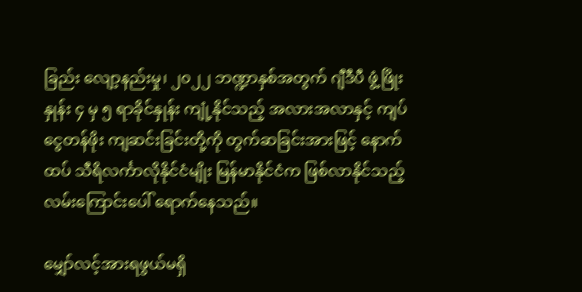ခြည်း လျော့နည်းမှု၊ ၂၀၂၂ ဘဏ္ဍာနှစ်အတွက် ဂျီဒီပီ ဖွံ့ဖြိုးနှုန်း ၄ မှ ၅ ရာခိုင်နှုန်း ကျုံ့နိုင်သည့် အလားအလာနှင့် ကျပ်ငွေတန်ဖိုး ကျဆင်းခြင်းတို့ကို တွက်ဆခြင်းအားဖြင့် နောက်ထပ် သီရိလင်္ကာလိုနိုင်ငံမျိုး မြန်မာနိုင်ငံက ဖြစ်လာနိုင်သည့် လမ်းကြောင်းပေါ် ရောက်နေသည်။

မျှော်လင့်အားရဖွယ်မရှိ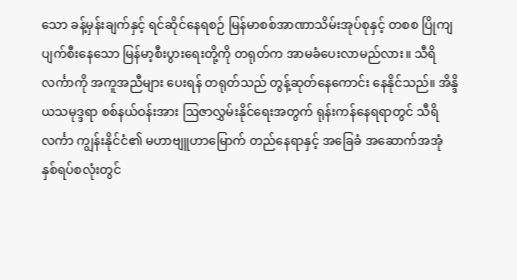သော ခန့်မှန်းချက်နှင့် ရင်ဆိုင်နေရစဉ် မြန်မာစစ်အာဏာသိမ်းအုပ်စုနှင့် တစစ ပြိုကျပျက်စီးနေသော မြန်မာ့စီးပွားရေးတို့ကို တရုတ်က အာမခံပေးလာမည်လား။ သီရိလင်္ကာကို အကူအညီများ ပေးရန် တရုတ်သည် တွန့်ဆုတ်နေကောင်း နေနိုင်သည်။ အိန္ဒိယသမုဒ္ဒရာ စစ်နယ်ဝန်းအား ဩဇာလွှမ်းနိုင်ရေးအတွက် ရုန်းကန်နေရရာတွင် သီရိလင်္ကာ ကျွန်းနိုင်ငံ၏ မဟာဗျူဟာမြောက် တည်နေရာနှင့် အခြေခံ အဆောက်အအုံ နှစ်ရပ်စလုံးတွင်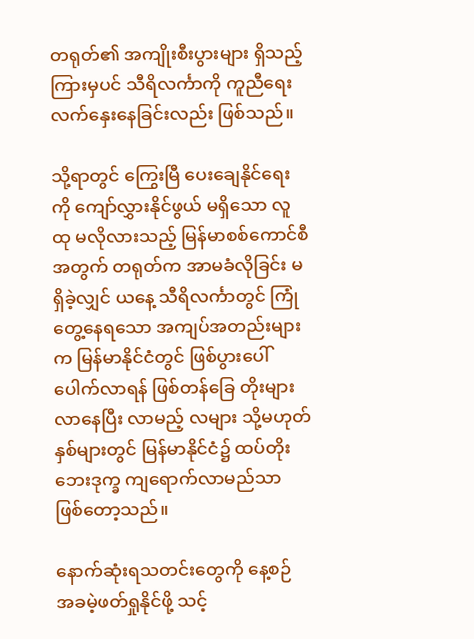တရုတ်၏ အကျိုးစီးပွားများ ရှိသည့်ကြားမှပင် သီရိလင်္ကာကို ကူညီရေး လက်နှေးနေခြင်းလည်း ဖြစ်သည်။

သို့ရာတွင် ကြွေးမြီ ပေးချေနိုင်ရေးကို ကျော်လွှားနိုင်ဖွယ် မရှိသော လူထု မလိုလားသည့် မြန်မာစစ်ကောင်စီအတွက် တရုတ်က အာမခံလိုခြင်း မရှိခဲ့လျှင် ယနေ့ သီရိလင်္ကာတွင် ကြုံတွေ့နေရသော အကျပ်အတည်းများက မြန်မာနိုင်ငံတွင် ဖြစ်ပွားပေါ်ပေါက်လာရန် ဖြစ်တန်ခြေ တိုးများလာနေပြီး လာမည့် လများ သို့မဟုတ် နှစ်များတွင် မြန်မာနိုင်ငံ၌ ထပ်တိုး ဘေးဒုက္ခ ကျရောက်လာမည်သာ ဖြစ်တော့သည်။

နောက်ဆုံးရသတင်းတွေကို နေ့စဉ် အခမဲ့ဖတ်ရှုနိုင်ဖို့ သင့်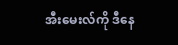အီးမေးလ်ကို ဒီနေ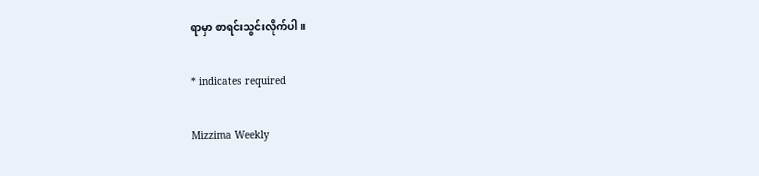ရာမှာ စာရင်းသွင်းလိုက်ပါ။

* indicates required

Mizzima Weekly